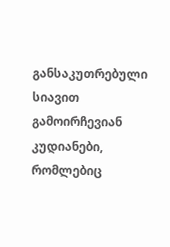განსაკუთრებული სიავით გამოირჩევიან კუდიანები, რომლებიც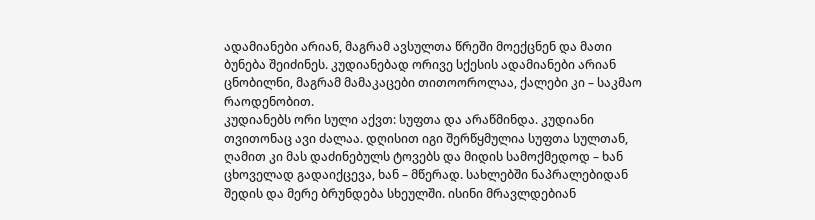ადამიანები არიან, მაგრამ ავსულთა წრეში მოექცნენ და მათი ბუნება შეიძინეს. კუდიანებად ორივე სქესის ადამიანები არიან ცნობილნი, მაგრამ მამაკაცები თითოოროლაა, ქალები კი – საკმაო რაოდენობით.
კუდიანებს ორი სული აქვთ: სუფთა და არაწმინდა. კუდიანი თვითონაც ავი ძალაა. დღისით იგი შერწყმულია სუფთა სულთან, ღამით კი მას დაძინებულს ტოვებს და მიდის სამოქმედოდ – ხან ცხოველად გადაიქცევა, ხან – მწერად. სახლებში ნაპრალებიდან შედის და მერე ბრუნდება სხეულში. ისინი მრავლდებიან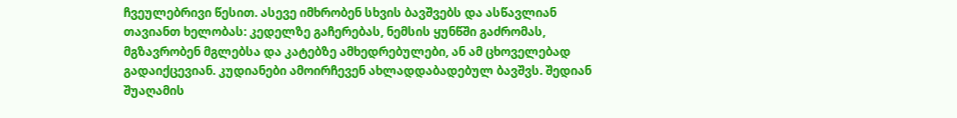ჩვეულებრივი წესით. ასევე იმხრობენ სხვის ბავშვებს და ასწავლიან თავიანთ ხელობას: კედელზე გაჩერებას, ნემსის ყუნწში გაძრომას, მგზავრობენ მგლებსა და კატებზე ამხედრებულები, ან ამ ცხოველებად გადაიქცევიან. კუდიანები ამოირჩევენ ახლადდაბადებულ ბავშვს. შედიან შუაღამის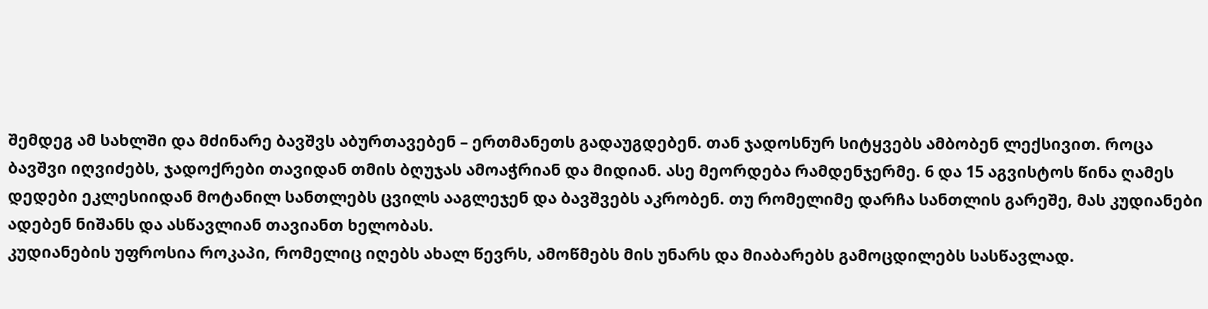შემდეგ ამ სახლში და მძინარე ბავშვს აბურთავებენ – ერთმანეთს გადაუგდებენ. თან ჯადოსნურ სიტყვებს ამბობენ ლექსივით. როცა ბავშვი იღვიძებს, ჯადოქრები თავიდან თმის ბღუჯას ამოაჭრიან და მიდიან. ასე მეორდება რამდენჯერმე. 6 და 15 აგვისტოს წინა ღამეს დედები ეკლესიიდან მოტანილ სანთლებს ცვილს ააგლეჯენ და ბავშვებს აკრობენ. თუ რომელიმე დარჩა სანთლის გარეშე, მას კუდიანები ადებენ ნიშანს და ასწავლიან თავიანთ ხელობას.
კუდიანების უფროსია როკაპი, რომელიც იღებს ახალ წევრს, ამოწმებს მის უნარს და მიაბარებს გამოცდილებს სასწავლად.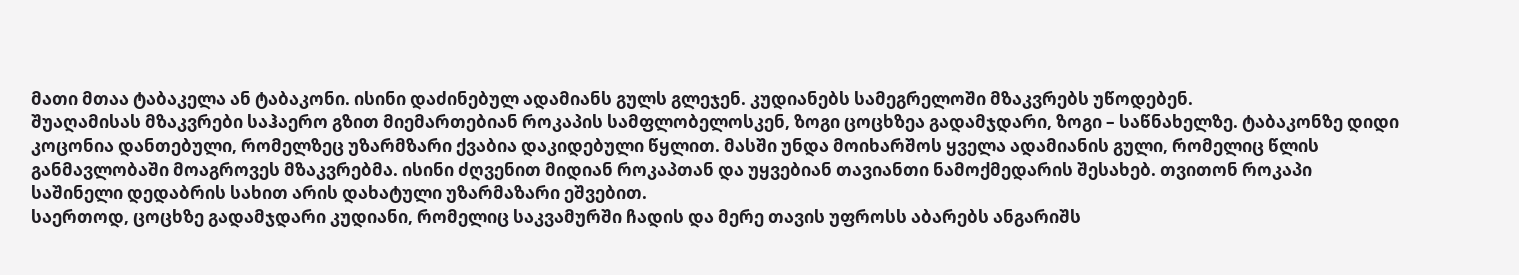მათი მთაა ტაბაკელა ან ტაბაკონი. ისინი დაძინებულ ადამიანს გულს გლეჯენ. კუდიანებს სამეგრელოში მზაკვრებს უწოდებენ.
შუაღამისას მზაკვრები საჰაერო გზით მიემართებიან როკაპის სამფლობელოსკენ, ზოგი ცოცხზეა გადამჯდარი, ზოგი – საწნახელზე. ტაბაკონზე დიდი კოცონია დანთებული, რომელზეც უზარმზარი ქვაბია დაკიდებული წყლით. მასში უნდა მოიხარშოს ყველა ადამიანის გული, რომელიც წლის განმავლობაში მოაგროვეს მზაკვრებმა. ისინი ძღვენით მიდიან როკაპთან და უყვებიან თავიანთი ნამოქმედარის შესახებ. თვითონ როკაპი საშინელი დედაბრის სახით არის დახატული უზარმაზარი ეშვებით.
საერთოდ, ცოცხზე გადამჯდარი კუდიანი, რომელიც საკვამურში ჩადის და მერე თავის უფროსს აბარებს ანგარიშს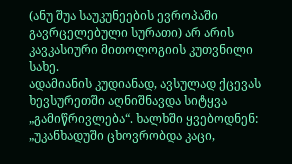(ანუ შუა საუკუნეების ევროპაში გავრცელებული სურათი) არ არის კავკასიური მითოლოგიის კუთვნილი სახე.
ადამიანის კუდიანად, ავსულად ქცევას ხევსურეთში აღნიშნავდა სიტყვა „გამიწრივლება“. ხალხში ყვებოდნენ: „უკანხადუში ცხოვრობდა კაცი,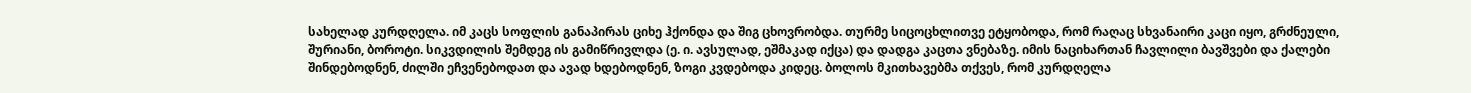სახელად კურდღელა. იმ კაცს სოფლის განაპირას ციხე ჰქონდა და შიგ ცხოვრობდა. თურმე სიცოცხლითვე ეტყობოდა, რომ რაღაც სხვანაირი კაცი იყო, გრძნეული, შურიანი, ბოროტი. სიკვდილის შემდეგ ის გამიწრივლდა (ე. ი. ავსულად, ეშმაკად იქცა) და დადგა კაცთა ვნებაზე. იმის ნაციხართან ჩავლილი ბავშვები და ქალები შინდებოდნენ, ძილში ეჩვენებოდათ და ავად ხდებოდნენ, ზოგი კვდებოდა კიდეც. ბოლოს მკითხავებმა თქვეს, რომ კურდღელა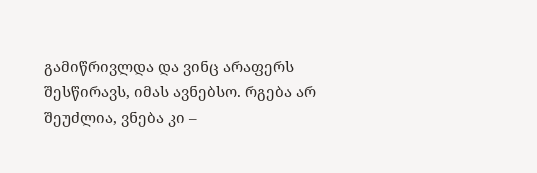გამიწრივლდა და ვინც არაფერს შესწირავს, იმას ავნებსო. რგება არ შეუძლია, ვნება კი –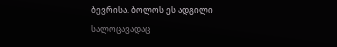ბევრისა. ბოლოს ეს ადგილი სალოცავადაც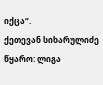იქცა“.
ქეთევან სიხარულიძე
წყარო: ლიგა